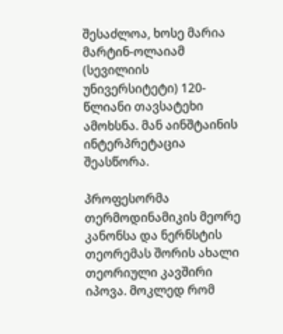შესაძლოა, ხოსე მარია მარტინ-ოლაიამ (სევილიის უნივერსიტეტი) 120-წლიანი თავსატეხი ამოხსნა. მან აინშტაინის ინტერპრეტაცია შეასწორა.

პროფესორმა თერმოდინამიკის მეორე კანონსა და ნერნსტის თეორემას შორის ახალი თეორიული კავშირი იპოვა. მოკლედ რომ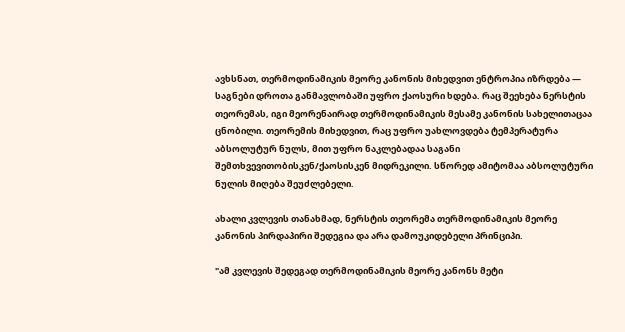ავხსნათ, თერმოდინამიკის მეორე კანონის მიხედვით ენტროპია იზრდება — საგნები დროთა განმავლობაში უფრო ქაოსური ხდება. რაც შეეხება ნერსტის თეორემას, იგი მეორენაირად თერმოდინამიკის მესამე კანონის სახელითაცაა ცნობილი. თეორემის მიხედვით, რაც უფრო უახლოვდება ტემპერატურა აბსოლუტურ ნულს, მით უფრო ნაკლებადაა საგანი შემთხვევითობისკენ/ქაოსისკენ მიდრეკილი. სწორედ ამიტომაა აბსოლუტური ნულის მიღება შეუძლებელი.

ახალი კვლევის თანახმად, ნერსტის თეორემა თერმოდინამიკის მეორე კანონის პირდაპირი შედეგია და არა დამოუკიდებელი პრინციპი.

"ამ კვლევის შედეგად თერმოდინამიკის მეორე კანონს მეტი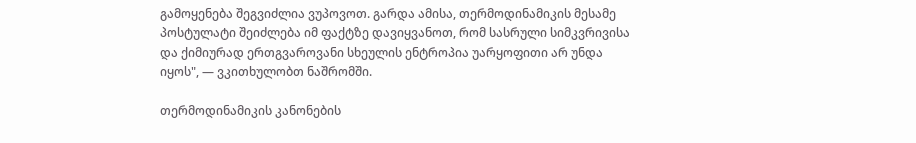გამოყენება შეგვიძლია ვუპოვოთ. გარდა ამისა, თერმოდინამიკის მესამე პოსტულატი შეიძლება იმ ფაქტზე დავიყვანოთ, რომ სასრული სიმკვრივისა და ქიმიურად ერთგვაროვანი სხეულის ენტროპია უარყოფითი არ უნდა იყოს", — ვკითხულობთ ნაშრომში.

თერმოდინამიკის კანონების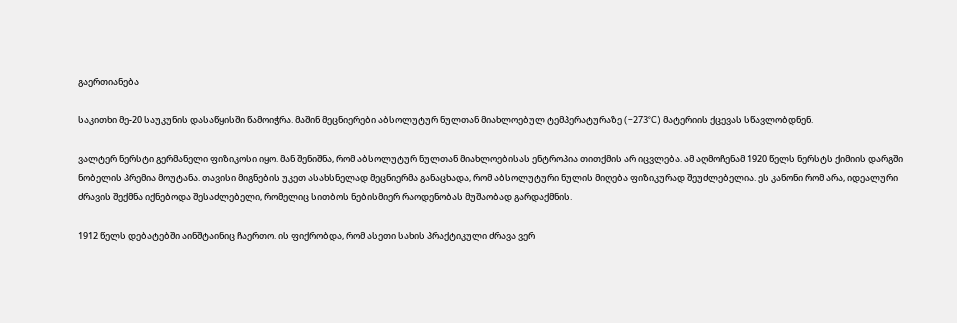გაერთიანება

საკითხი მე-20 საუკუნის დასაწყისში წამოიჭრა. მაშინ მეცნიერები აბსოლუტურ ნულთან მიახლოებულ ტემპერატურაზე (–273°C) მატერიის ქცევას სწავლობდნენ.

ვალტერ ნერსტი გერმანელი ფიზიკოსი იყო. მან შენიშნა, რომ აბსოლუტურ ნულთან მიახლოებისას ენტროპია თითქმის არ იცვლება. ამ აღმოჩენამ 1920 წელს ნერსტს ქიმიის დარგში ნობელის პრემია მოუტანა. თავისი მიგნების უკეთ ასახსნელად მეცნიერმა განაცხადა, რომ აბსოლუტური ნულის მიღება ფიზიკურად შეუძლებელია. ეს კანონი რომ არა, იდეალური ძრავის შექმნა იქნებოდა შესაძლებელი, რომელიც სითბოს ნებისმიერ რაოდენობას მუშაობად გარდაქმნის.

1912 წელს დებატებში აინშტაინიც ჩაერთო. ის ფიქრობდა, რომ ასეთი სახის პრაქტიკული ძრავა ვერ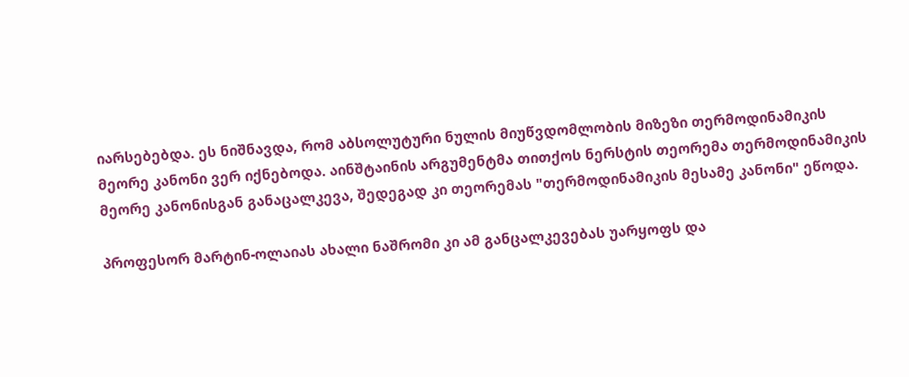იარსებებდა. ეს ნიშნავდა, რომ აბსოლუტური ნულის მიუწვდომლობის მიზეზი თერმოდინამიკის მეორე კანონი ვერ იქნებოდა. აინშტაინის არგუმენტმა თითქოს ნერსტის თეორემა თერმოდინამიკის მეორე კანონისგან განაცალკევა, შედეგად კი თეორემას "თერმოდინამიკის მესამე კანონი" ეწოდა.

პროფესორ მარტინ-ოლაიას ახალი ნაშრომი კი ამ განცალკევებას უარყოფს და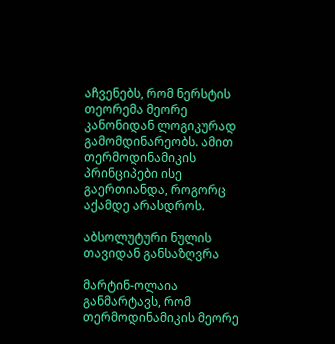აჩვენებს, რომ ნერსტის თეორემა მეორე კანონიდან ლოგიკურად გამომდინარეობს. ამით თერმოდინამიკის პრინციპები ისე გაერთიანდა, როგორც აქამდე არასდროს.

აბსოლუტური ნულის თავიდან განსაზღვრა

მარტინ-ოლაია განმარტავს, რომ თერმოდინამიკის მეორე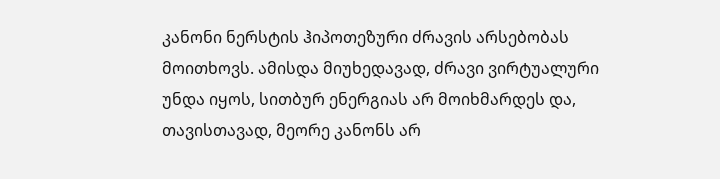კანონი ნერსტის ჰიპოთეზური ძრავის არსებობას მოითხოვს. ამისდა მიუხედავად, ძრავი ვირტუალური უნდა იყოს, სითბურ ენერგიას არ მოიხმარდეს და, თავისთავად, მეორე კანონს არ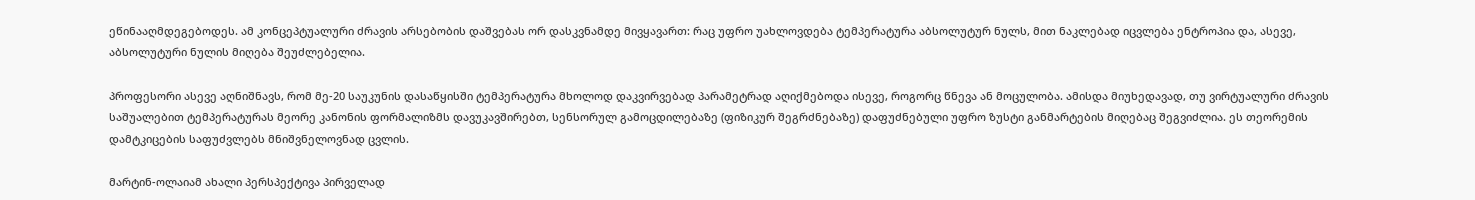ეწინააღმდეგებოდეს. ამ კონცეპტუალური ძრავის არსებობის დაშვებას ორ დასკვნამდე მივყავართ: რაც უფრო უახლოვდება ტემპერატურა აბსოლუტურ ნულს, მით ნაკლებად იცვლება ენტროპია და, ასევე, აბსოლუტური ნულის მიღება შეუძლებელია.

პროფესორი ასევე აღნიშნავს, რომ მე-20 საუკუნის დასაწყისში ტემპერატურა მხოლოდ დაკვირვებად პარამეტრად აღიქმებოდა ისევე, როგორც წნევა ან მოცულობა. ამისდა მიუხედავად, თუ ვირტუალური ძრავის საშუალებით ტემპერატურას მეორე კანონის ფორმალიზმს დავუკავშირებთ, სენსორულ გამოცდილებაზე (ფიზიკურ შეგრძნებაზე) დაფუძნებული უფრო ზუსტი განმარტების მიღებაც შეგვიძლია. ეს თეორემის დამტკიცების საფუძვლებს მნიშვნელოვნად ცვლის.

მარტინ-ოლაიამ ახალი პერსპექტივა პირველად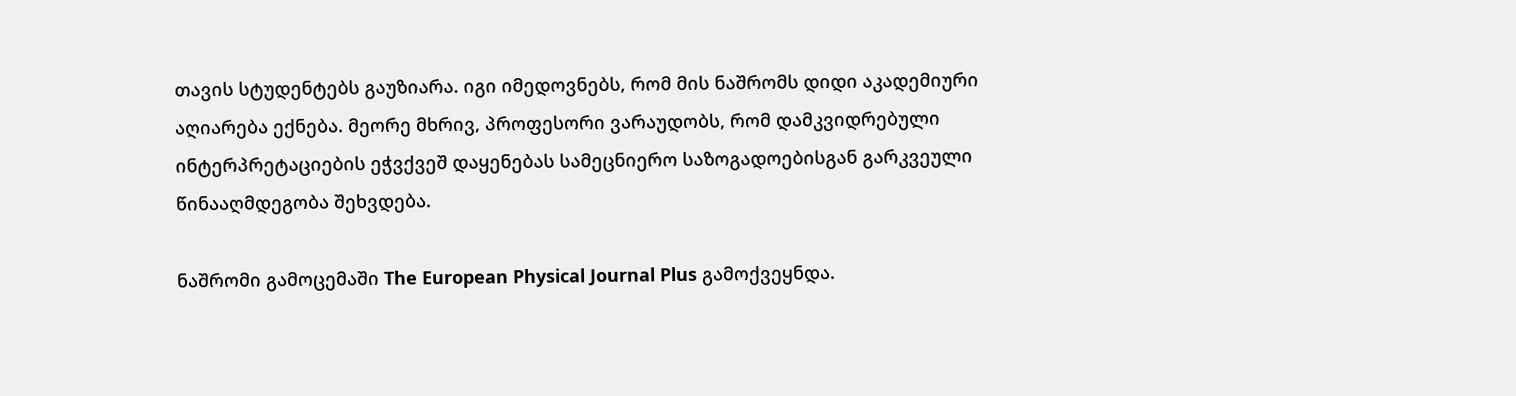თავის სტუდენტებს გაუზიარა. იგი იმედოვნებს, რომ მის ნაშრომს დიდი აკადემიური აღიარება ექნება. მეორე მხრივ, პროფესორი ვარაუდობს, რომ დამკვიდრებული ინტერპრეტაციების ეჭვქვეშ დაყენებას სამეცნიერო საზოგადოებისგან გარკვეული წინააღმდეგობა შეხვდება.

ნაშრომი გამოცემაში The European Physical Journal Plus გამოქვეყნდა.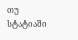თუ სტატიაში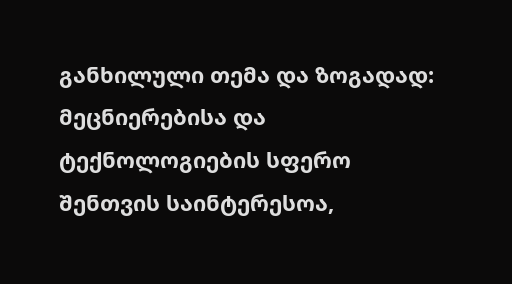განხილული თემა და ზოგადად: მეცნიერებისა და ტექნოლოგიების სფერო შენთვის საინტერესოა,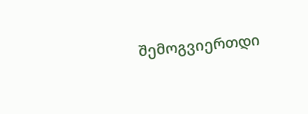შემოგვიერთდი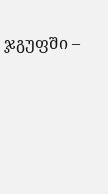ჯგუფში –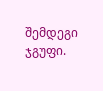შემდეგი ჯგუფი.